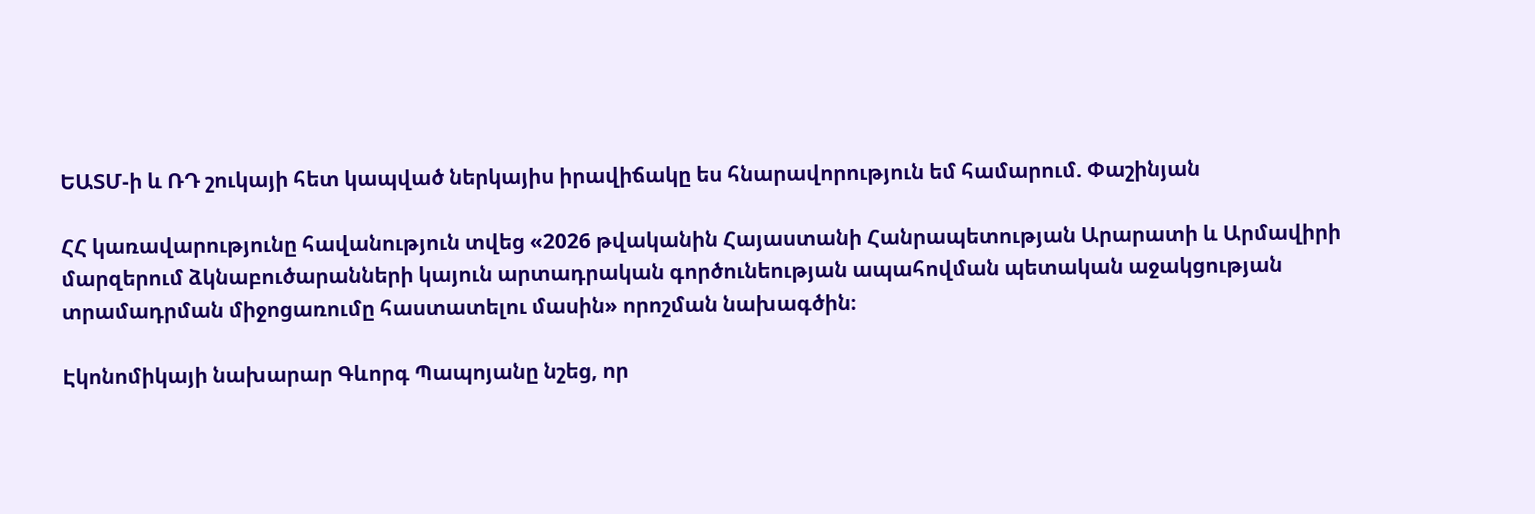ԵԱՏՄ-ի և ՌԴ շուկայի հետ կապված ներկայիս իրավիճակը ես հնարավորություն եմ համարում. Փաշինյան

ՀՀ կառավարությունը հավանություն տվեց «2026 թվականին Հայաստանի Հանրապետության Արարատի և Արմավիրի մարզերում ձկնաբուծարանների կայուն արտադրական գործունեության ապահովման պետական աջակցության տրամադրման միջոցառումը հաստատելու մասին» որոշման նախագծին։

Էկոնոմիկայի նախարար Գևորգ Պապոյանը նշեց, որ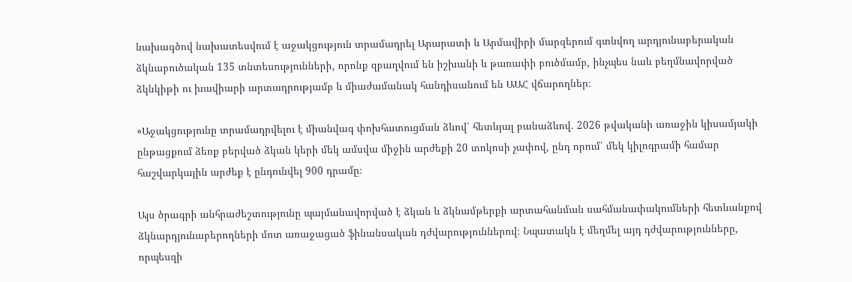նախագծով նախատեսվում է աջակցություն տրամադրել Արարատի և Արմավիրի մարզերում գտնվող արդյունաբերական ձկնաբուծական 135 տնտեսությունների, որոնք զբաղվում են իշխանի և թառափի բուծմամբ, ինչպես նաև բեղմնավորված ձկնկիթի ու խավիարի արտադրությամբ և միաժամանակ հանդիսանում են ԱԱՀ վճարողներ։

«Աջակցությունը տրամադրվելու է միանվագ փոխհատուցման ձևով՝ հետևյալ բանաձևով. 2026 թվականի առաջին կիսամյակի ընթացքում ձեռք բերված ձկան կերի մեկ ամսվա միջին արժեքի 20 տոկոսի չափով, ընդ որում՝ մեկ կիլոգրամի համար հաշվարկային արժեք է ընդունվել 900 դրամը։

Այս ծրագրի անհրաժեշտությունը պայմանավորված է ձկան և ձկնամթերքի արտահանման սահմանափակումների հետևանքով ձկնարդյունաբերողների մոտ առաջացած ֆինանսական դժվարություններով։ Նպատակն է մեղմել այդ դժվարությունները, որպեսզի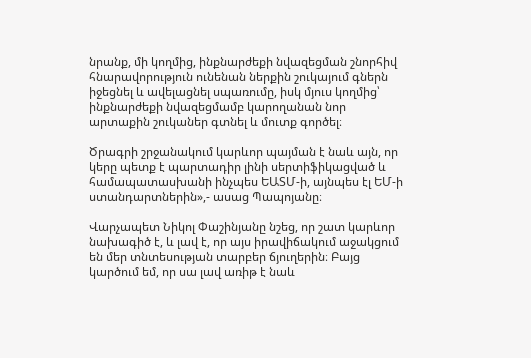նրանք, մի կողմից, ինքնարժեքի նվազեցման շնորհիվ հնարավորություն ունենան ներքին շուկայում գներն իջեցնել և ավելացնել սպառումը, իսկ մյուս կողմից՝ ինքնարժեքի նվազեցմամբ կարողանան նոր արտաքին շուկաներ գտնել և մուտք գործել։

Ծրագրի շրջանակում կարևոր պայման է նաև այն, որ կերը պետք է պարտադիր լինի սերտիֆիկացված և համապատասխանի ինչպես ԵԱՏՄ-ի, այնպես էլ ԵՄ-ի ստանդարտներին»,- ասաց Պապոյանը։

Վարչապետ Նիկոլ Փաշինյանը նշեց, որ շատ կարևոր նախագիծ է, և լավ է, որ այս իրավիճակում աջակցում են մեր տնտեսության տարբեր ճյուղերին։ Բայց կարծում եմ, որ սա լավ առիթ է նաև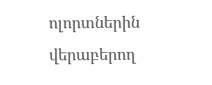ոլորտներին վերաբերող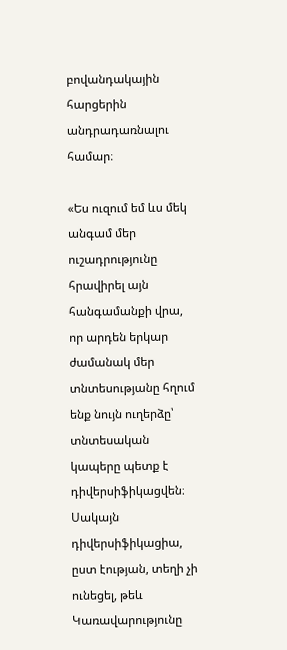բովանդակային հարցերին անդրադառնալու համար։

«Ես ուզում եմ ևս մեկ անգամ մեր ուշադրությունը հրավիրել այն հանգամանքի վրա, որ արդեն երկար ժամանակ մեր տնտեսությանը հղում ենք նույն ուղերձը՝ տնտեսական կապերը պետք է դիվերսիֆիկացվեն։ Սակայն դիվերսիֆիկացիա, ըստ էության, տեղի չի ունեցել, թեև Կառավարությունը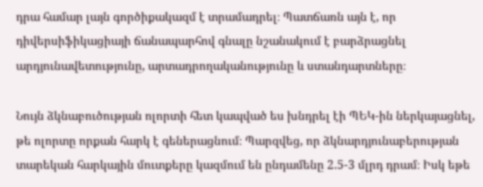դրա համար լայն գործիքակազմ է տրամադրել։ Պատճառն այն է, որ դիվերսիֆիկացիայի ճանապարհով գնալը նշանակում է բարձրացնել արդյունավետությունը, արտադրողականությունը և ստանդարտները։

Նույն ձկնաբուծության ոլորտի հետ կապված ես խնդրել էի ՊԵԿ-ին ներկայացնել, թե ոլորտը որքան հարկ է գեներացնում։ Պարզվեց, որ ձկնարդյունաբերության տարեկան հարկային մուտքերը կազմում են ընդամենը 2.5-3 մլրդ դրամ։ Իսկ եթե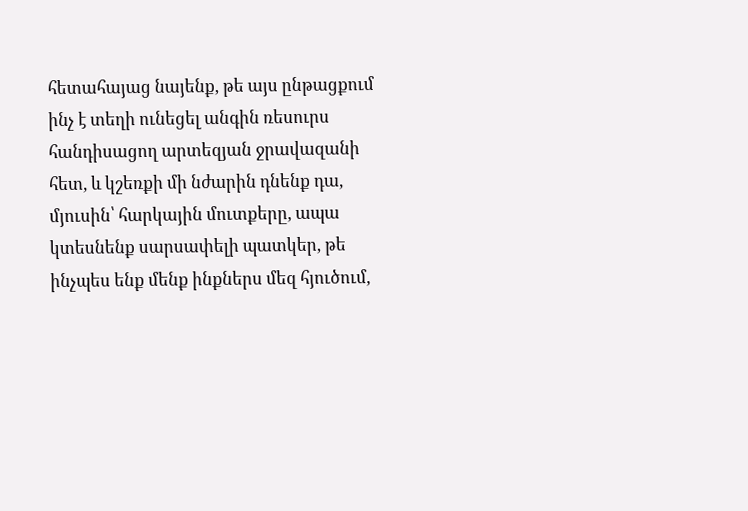հետահայաց նայենք, թե այս ընթացքում ինչ է տեղի ունեցել անգին ռեսուրս հանդիսացող արտեզյան ջրավազանի հետ, և կշեռքի մի նժարին դնենք դա, մյուսին՝ հարկային մուտքերը, ապա կտեսնենք սարսափելի պատկեր, թե ինչպես ենք մենք ինքներս մեզ հյուծում,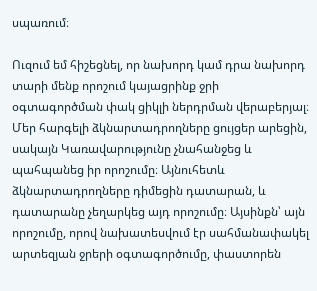սպառում։

Ուզում եմ հիշեցնել, որ նախորդ կամ դրա նախորդ տարի մենք որոշում կայացրինք ջրի օգտագործման փակ ցիկլի ներդրման վերաբերյալ։ Մեր հարգելի ձկնարտադրողները ցույցեր արեցին, սակայն Կառավարությունը չնահանջեց և պահպանեց իր որոշումը։ Այնուհետև ձկնարտադրողները դիմեցին դատարան, և դատարանը չեղարկեց այդ որոշումը։ Այսինքն՝ այն որոշումը, որով նախատեսվում էր սահմանափակել արտեզյան ջրերի օգտագործումը, փաստորեն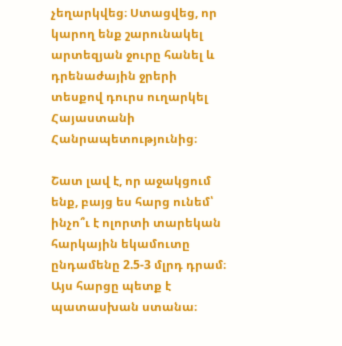չեղարկվեց։ Ստացվեց, որ կարող ենք շարունակել արտեզյան ջուրը հանել և դրենաժային ջրերի տեսքով դուրս ուղարկել Հայաստանի Հանրապետությունից։

Շատ լավ է, որ աջակցում ենք, բայց ես հարց ունեմ՝ ինչո՞ւ է ոլորտի տարեկան հարկային եկամուտը ընդամենը 2.5-3 մլրդ դրամ։ Այս հարցը պետք է պատասխան ստանա։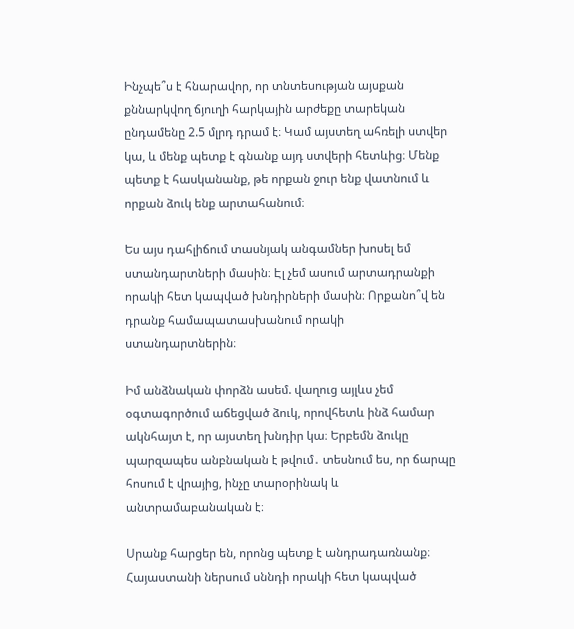Ինչպե՞ս է հնարավոր, որ տնտեսության այսքան քննարկվող ճյուղի հարկային արժեքը տարեկան ընդամենը 2.5 մլրդ դրամ է։ Կամ այստեղ ահռելի ստվեր կա, և մենք պետք է գնանք այդ ստվերի հետևից։ Մենք պետք է հասկանանք, թե որքան ջուր ենք վատնում և որքան ձուկ ենք արտահանում։

Ես այս դահլիճում տասնյակ անգամներ խոսել եմ ստանդարտների մասին։ Էլ չեմ ասում արտադրանքի որակի հետ կապված խնդիրների մասին։ Որքանո՞վ են դրանք համապատասխանում որակի ստանդարտներին։

Իմ անձնական փորձն ասեմ. վաղուց այլևս չեմ օգտագործում աճեցված ձուկ, որովհետև ինձ համար ակնհայտ է, որ այստեղ խնդիր կա։ Երբեմն ձուկը պարզապես անբնական է թվում․ տեսնում ես, որ ճարպը հոսում է վրայից, ինչը տարօրինակ և անտրամաբանական է։

Սրանք հարցեր են, որոնց պետք է անդրադառնանք։ Հայաստանի ներսում սննդի որակի հետ կապված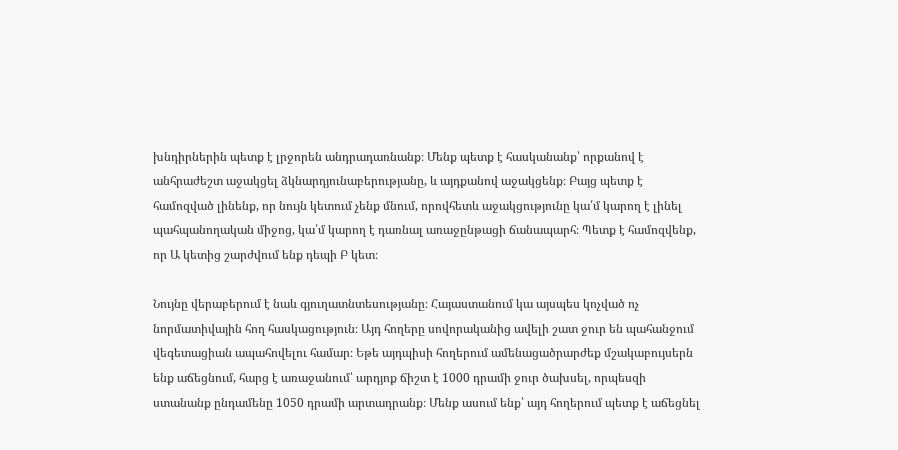խնդիրներին պետք է լրջորեն անդրադառնանք։ Մենք պետք է հասկանանք՝ որքանով է անհրաժեշտ աջակցել ձկնարդյունաբերությանը, և այդքանով աջակցենք։ Բայց պետք է համոզված լինենք, որ նույն կետում չենք մնում, որովհետև աջակցությունը կա՛մ կարող է լինել պահպանողական միջոց, կա՛մ կարող է դառնալ առաջընթացի ճանապարհ։ Պետք է համոզվենք, որ Ա կետից շարժվում ենք դեպի Բ կետ։

Նույնը վերաբերում է նաև գյուղատնտեսությանը։ Հայաստանում կա այսպես կոչված ոչ նորմատիվային հող հասկացություն։ Այդ հողերը սովորականից ավելի շատ ջուր են պահանջում վեգետացիան ապահովելու համար։ Եթե այդպիսի հողերում ամենացածրարժեք մշակաբույսերն ենք աճեցնում, հարց է առաջանում՝ արդյոք ճիշտ է 1000 դրամի ջուր ծախսել, որպեսզի ստանանք ընդամենը 1050 դրամի արտադրանք։ Մենք ասում ենք՝ այդ հողերում պետք է աճեցնել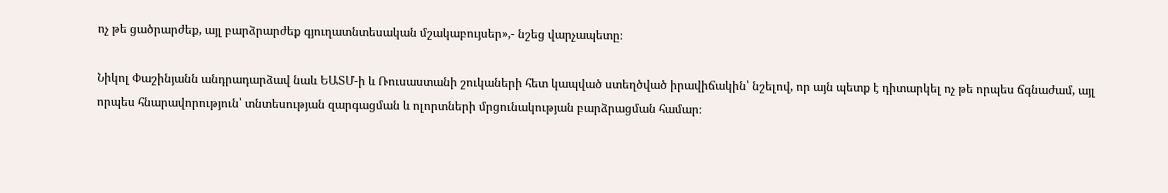ոչ թե ցածրարժեք, այլ բարձրարժեք գյուղատնտեսական մշակաբույսեր»,- նշեց վարչապետը։

Նիկոլ Փաշինյանն անդրադարձավ նաև ԵԱՏՄ-ի և Ռուսաստանի շուկաների հետ կապված ստեղծված իրավիճակին՝ նշելով, որ այն պետք է դիտարկել ոչ թե որպես ճգնաժամ, այլ որպես հնարավորություն՝ տնտեսության զարգացման և ոլորտների մրցունակության բարձրացման համար։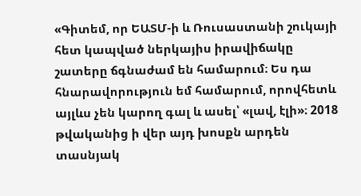«Գիտեմ, որ ԵԱՏՄ-ի և Ռուսաստանի շուկայի հետ կապված ներկայիս իրավիճակը շատերը ճգնաժամ են համարում։ Ես դա հնարավորություն եմ համարում, որովհետև այլևս չեն կարող գալ և ասել՝ «լավ, էլի»։ 2018 թվականից ի վեր այդ խոսքն արդեն տասնյակ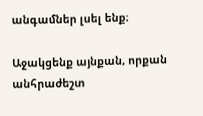անգամներ լսել ենք։

Աջակցենք այնքան, որքան անհրաժեշտ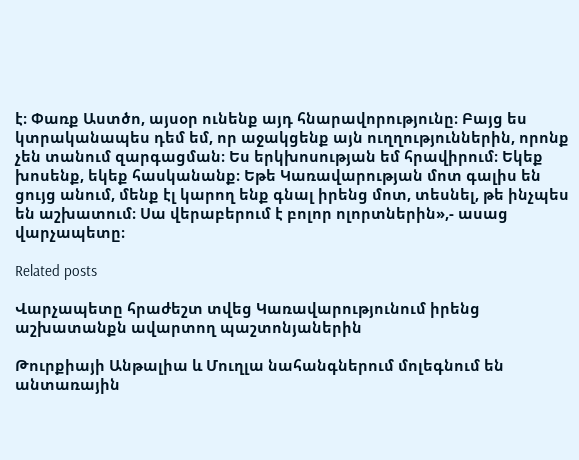է։ Փառք Աստծո, այսօր ունենք այդ հնարավորությունը։ Բայց ես կտրականապես դեմ եմ, որ աջակցենք այն ուղղություններին, որոնք չեն տանում զարգացման։ Ես երկխոսության եմ հրավիրում։ Եկեք խոսենք, եկեք հասկանանք։ Եթե Կառավարության մոտ գալիս են ցույց անում, մենք էլ կարող ենք գնալ իրենց մոտ, տեսնել, թե ինչպես են աշխատում։ Սա վերաբերում է բոլոր ոլորտներին»,- ասաց վարչապետը։

Related posts

Վարչապետը հրաժեշտ տվեց Կառավարությունում իրենց աշխատանքն ավարտող պաշտոնյաներին

Թուրքիայի Անթալիա և Մուղլա նահանգներում մոլեգնում են անտառային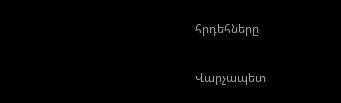հրդեհները

Վարչապետ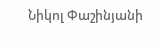Նիկոլ Փաշինյանի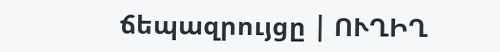ճեպազրույցը | ՈՒՂԻՂ